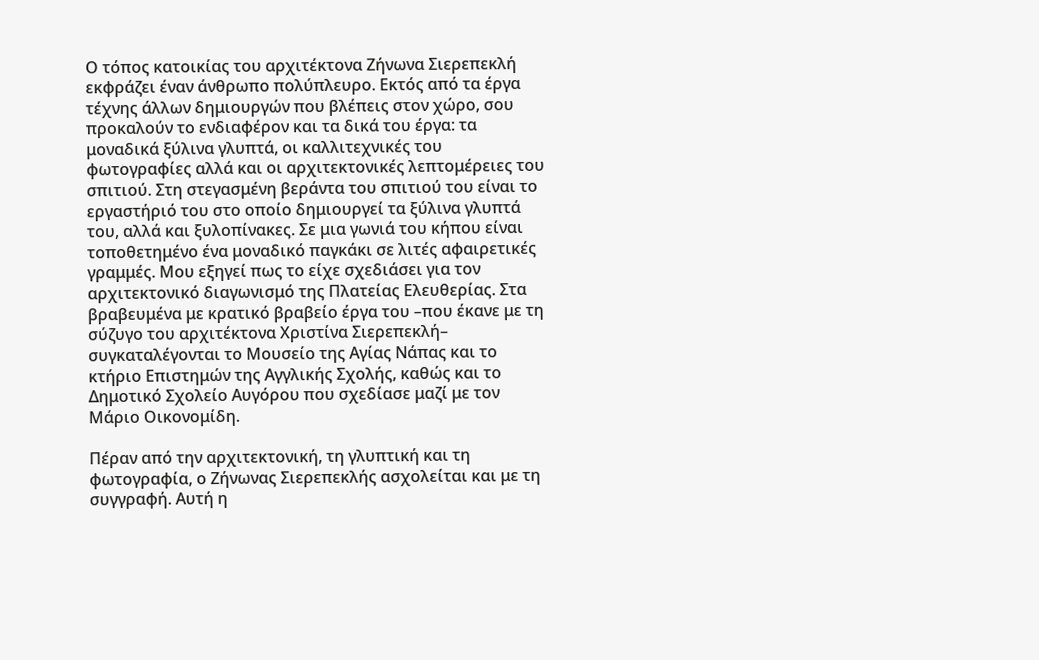Ο τόπος κατοικίας του αρχιτέκτονα Ζήνωνα Σιερεπεκλή εκφράζει έναν άνθρωπο πολύπλευρο. Εκτός από τα έργα τέχνης άλλων δημιουργών που βλέπεις στον χώρο, σου προκαλούν το ενδιαφέρον και τα δικά του έργα: τα μοναδικά ξύλινα γλυπτά, οι καλλιτεχνικές του φωτογραφίες αλλά και οι αρχιτεκτονικές λεπτομέρειες του σπιτιού. Στη στεγασμένη βεράντα του σπιτιού του είναι το εργαστήριό του στο οποίο δημιουργεί τα ξύλινα γλυπτά του, αλλά και ξυλοπίνακες. Σε μια γωνιά του κήπου είναι τοποθετημένο ένα μοναδικό παγκάκι σε λιτές αφαιρετικές γραμμές. Μου εξηγεί πως το είχε σχεδιάσει για τον αρχιτεκτονικό διαγωνισμό της Πλατείας Ελευθερίας. Στα βραβευμένα με κρατικό βραβείο έργα του –που έκανε με τη σύζυγο του αρχιτέκτονα Χριστίνα Σιερεπεκλή– συγκαταλέγονται το Μουσείο της Αγίας Νάπας και το κτήριο Επιστημών της Αγγλικής Σχολής, καθώς και το Δημοτικό Σχολείο Αυγόρου που σχεδίασε μαζί με τον Μάριο Οικονομίδη.

Πέραν από την αρχιτεκτονική, τη γλυπτική και τη φωτογραφία, ο Ζήνωνας Σιερεπεκλής ασχολείται και με τη συγγραφή. Αυτή η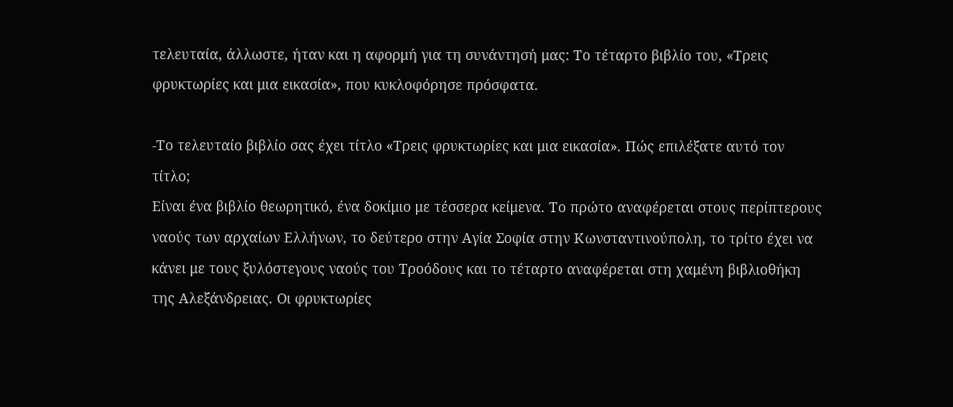τελευταία, άλλωστε, ήταν και η αφορμή για τη συνάντησή μας: Το τέταρτο βιβλίο του, «Τρεις φρυκτωρίες και μια εικασία», που κυκλοφόρησε πρόσφατα.

-Το τελευταίο βιβλίο σας έχει τίτλο «Τρεις φρυκτωρίες και μια εικασία». Πώς επιλέξατε αυτό τον τίτλο;
Είναι ένα βιβλίο θεωρητικό, ένα δοκίμιο με τέσσερα κείμενα. Το πρώτο αναφέρεται στους περίπτερους ναούς των αρχαίων Ελλήνων, το δεύτερο στην Αγία Σοφία στην Κωνσταντινούπολη, το τρίτο έχει να κάνει με τους ξυλόστεγους ναούς του Τροόδους και το τέταρτο αναφέρεται στη χαμένη βιβλιοθήκη της Αλεξάνδρειας. Οι φρυκτωρίες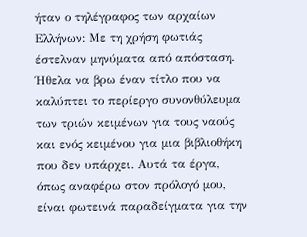ήταν ο τηλέγραφος των αρχαίων Ελλήνων: Με τη χρήση φωτιάς έστελναν μηνύματα από απόσταση. Ήθελα να βρω έναν τίτλο που να καλύπτει το περίεργο συνονθύλευμα των τριών κειμένων για τους ναούς και ενός κειμένου για μια βιβλιοθήκη που δεν υπάρχει. Αυτά τα έργα, όπως αναφέρω στον πρόλογό μου, είναι φωτεινά παραδείγματα για την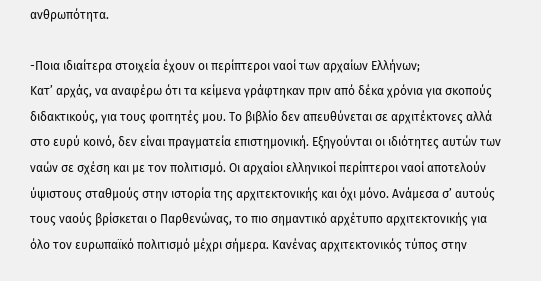ανθρωπότητα.

-Ποια ιδιαίτερα στοιχεία έχουν οι περίπτεροι ναοί των αρχαίων Ελλήνων;
Κατ’ αρχάς, να αναφέρω ότι τα κείμενα γράφτηκαν πριν από δέκα χρόνια για σκοπούς διδακτικούς, για τους φοιτητές μου. Το βιβλίο δεν απευθύνεται σε αρχιτέκτονες αλλά στο ευρύ κοινό, δεν είναι πραγματεία επιστημονική. Εξηγούνται οι ιδιότητες αυτών των ναών σε σχέση και με τον πολιτισμό. Οι αρχαίοι ελληνικοί περίπτεροι ναοί αποτελούν ύψιστους σταθμούς στην ιστορία της αρχιτεκτονικής και όχι μόνο. Ανάμεσα σ’ αυτούς τους ναούς βρίσκεται ο Παρθενώνας, το πιο σημαντικό αρχέτυπο αρχιτεκτονικής για όλο τον ευρωπαϊκό πολιτισμό μέχρι σήμερα. Κανένας αρχιτεκτονικός τύπος στην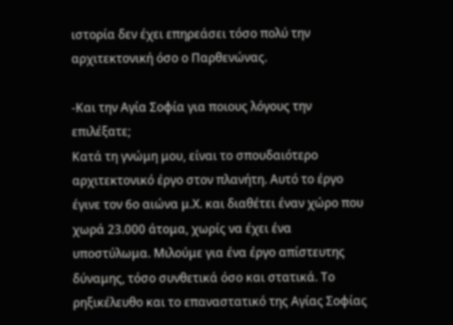ιστορία δεν έχει επηρεάσει τόσο πολύ την αρχιτεκτονική όσο ο Παρθενώνας.

-Και την Αγία Σοφία για ποιους λόγους την επιλέξατε;
Κατά τη γνώμη μου, είναι το σπουδαιότερο αρχιτεκτονικό έργο στον πλανήτη. Αυτό το έργο έγινε τον 6ο αιώνα μ.Χ. και διαθέτει έναν χώρο που χωρά 23.000 άτομα, χωρίς να έχει ένα υποστύλωμα. Μιλούμε για ένα έργο απίστευτης δύναμης, τόσο συνθετικά όσο και στατικά. Το ρηξικέλευθο και το επαναστατικό της Αγίας Σοφίας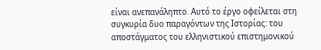είναι ανεπανάληπτο. Αυτό το έργο οφείλεται στη συγκυρία δυο παραγόντων της Ιστορίας: του αποστάγματος του ελληνιστικού επιστημονικού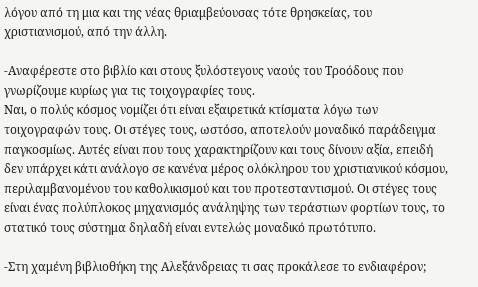λόγου από τη μια και της νέας θριαμβεύουσας τότε θρησκείας, του χριστιανισμού, από την άλλη.

-Αναφέρεστε στο βιβλίο και στους ξυλόστεγους ναούς του Τροόδους που γνωρίζουμε κυρίως για τις τοιχογραφίες τους.
Ναι, ο πολύς κόσμος νομίζει ότι είναι εξαιρετικά κτίσματα λόγω των τοιχογραφών τους. Οι στέγες τους, ωστόσο, αποτελούν μοναδικό παράδειγμα παγκοσμίως. Αυτές είναι που τους χαρακτηρίζουν και τους δίνουν αξία, επειδή δεν υπάρχει κάτι ανάλογο σε κανένα μέρος ολόκληρου του χριστιανικού κόσμου, περιλαμβανομένου του καθολικισμού και του προτεσταντισμού. Οι στέγες τους είναι ένας πολύπλοκος μηχανισμός ανάληψης των τεράστιων φορτίων τους, το στατικό τους σύστημα δηλαδή είναι εντελώς μοναδικό πρωτότυπο.

-Στη χαμένη βιβλιοθήκη της Αλεξάνδρειας τι σας προκάλεσε το ενδιαφέρον;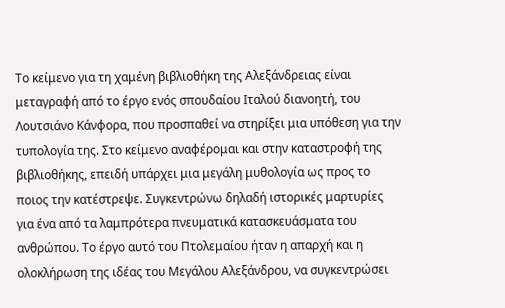Το κείμενο για τη χαμένη βιβλιοθήκη της Αλεξάνδρειας είναι μεταγραφή από το έργο ενός σπουδαίου Ιταλού διανοητή, του Λουτσιάνο Κάνφορα, που προσπαθεί να στηρίξει μια υπόθεση για την τυπολογία της. Στο κείμενο αναφέρομαι και στην καταστροφή της βιβλιοθήκης, επειδή υπάρχει μια μεγάλη μυθολογία ως προς το ποιος την κατέστρεψε. Συγκεντρώνω δηλαδή ιστορικές μαρτυρίες για ένα από τα λαμπρότερα πνευματικά κατασκευάσματα του ανθρώπου. Το έργο αυτό του Πτολεμαίου ήταν η απαρχή και η ολοκλήρωση της ιδέας του Μεγάλου Αλεξάνδρου, να συγκεντρώσει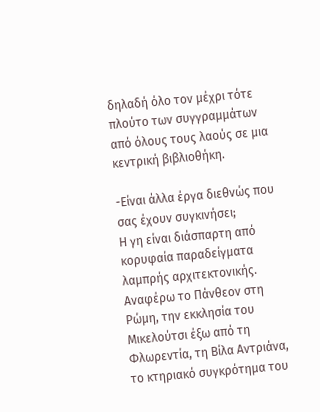δηλαδή όλο τον μέχρι τότε πλούτο των συγγραμμάτων από όλους τους λαούς σε μια κεντρική βιβλιοθήκη.

-Είναι άλλα έργα διεθνώς που σας έχουν συγκινήσει;
Η γη είναι διάσπαρτη από κορυφαία παραδείγματα λαμπρής αρχιτεκτονικής. Αναφέρω το Πάνθεον στη Ρώμη, την εκκλησία του Μικελούτσι έξω από τη Φλωρεντία, τη Βίλα Αντριάνα, το κτηριακό συγκρότημα του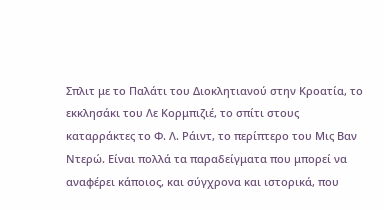Σπλιτ με το Παλάτι του Διοκλητιανού στην Κροατία, το εκκλησάκι του Λε Κορμπιζιέ, το σπίτι στους καταρράκτες το Φ. Λ. Ράιντ, το περίπτερο του Μις Βαν Ντερώ. Είναι πολλά τα παραδείγματα που μπορεί να αναφέρει κάποιος, και σύγχρονα και ιστορικά, που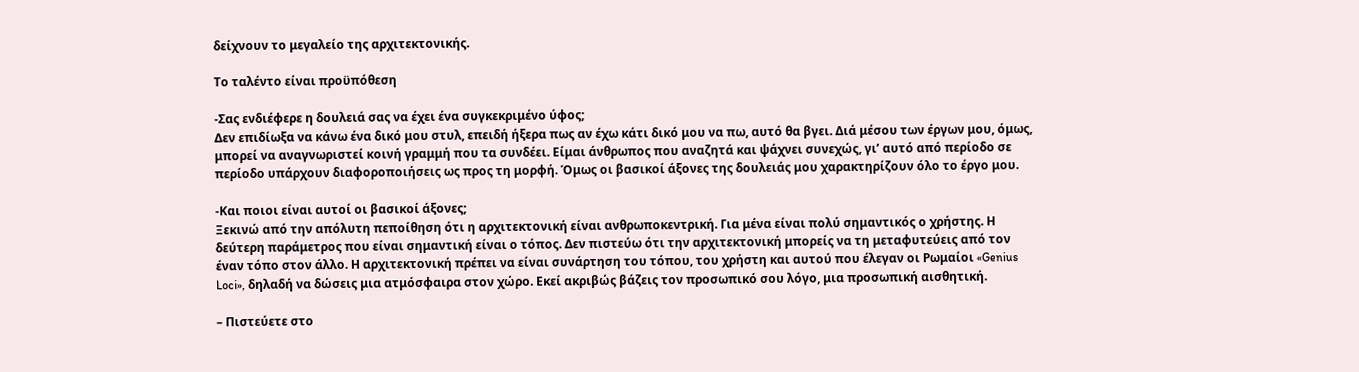δείχνουν το μεγαλείο της αρχιτεκτονικής.

Το ταλέντο είναι προϋπόθεση

-Σας ενδιέφερε η δουλειά σας να έχει ένα συγκεκριμένο ύφος;
Δεν επιδίωξα να κάνω ένα δικό μου στυλ, επειδή ήξερα πως αν έχω κάτι δικό μου να πω, αυτό θα βγει. Διά μέσου των έργων μου, όμως, μπορεί να αναγνωριστεί κοινή γραμμή που τα συνδέει. Είμαι άνθρωπος που αναζητά και ψάχνει συνεχώς, γι’ αυτό από περίοδο σε περίοδο υπάρχουν διαφοροποιήσεις ως προς τη μορφή. Όμως οι βασικοί άξονες της δουλειάς μου χαρακτηρίζουν όλο το έργο μου.

-Και ποιοι είναι αυτοί οι βασικοί άξονες;
Ξεκινώ από την απόλυτη πεποίθηση ότι η αρχιτεκτονική είναι ανθρωποκεντρική. Για μένα είναι πολύ σημαντικός ο χρήστης. Η δεύτερη παράμετρος που είναι σημαντική είναι ο τόπος. Δεν πιστεύω ότι την αρχιτεκτονική μπορείς να τη μεταφυτεύεις από τον έναν τόπο στον άλλο. Η αρχιτεκτονική πρέπει να είναι συνάρτηση του τόπου, του χρήστη και αυτού που έλεγαν οι Ρωμαίοι «Genius Loci», δηλαδή να δώσεις μια ατμόσφαιρα στον χώρο. Εκεί ακριβώς βάζεις τον προσωπικό σου λόγο, μια προσωπική αισθητική.

– Πιστεύετε στο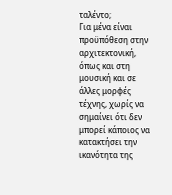ταλέντο;
Για μένα είναι προϋπόθεση στην αρχιτεκτονική, όπως και στη μουσική και σε άλλες μορφές τέχνης, χωρίς να σημαίνει ότι δεν μπορεί κάποιος να κατακτήσει την ικανότητα της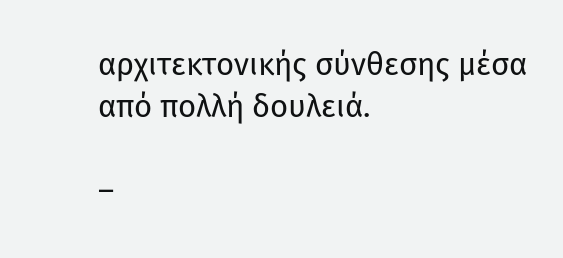αρχιτεκτονικής σύνθεσης μέσα από πολλή δουλειά.

–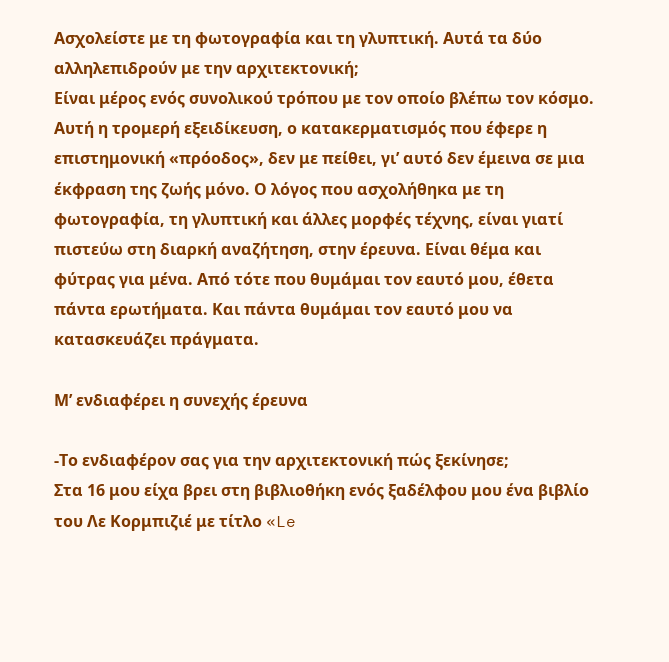Ασχολείστε με τη φωτογραφία και τη γλυπτική. Αυτά τα δύο αλληλεπιδρούν με την αρχιτεκτονική;
Είναι μέρος ενός συνολικού τρόπου με τον οποίο βλέπω τον κόσμο. Αυτή η τρομερή εξειδίκευση, ο κατακερματισμός που έφερε η επιστημονική «πρόοδος», δεν με πείθει, γι’ αυτό δεν έμεινα σε μια έκφραση της ζωής μόνο. Ο λόγος που ασχολήθηκα με τη φωτογραφία, τη γλυπτική και άλλες μορφές τέχνης, είναι γιατί πιστεύω στη διαρκή αναζήτηση, στην έρευνα. Είναι θέμα και φύτρας για μένα. Από τότε που θυμάμαι τον εαυτό μου, έθετα πάντα ερωτήματα. Και πάντα θυμάμαι τον εαυτό μου να κατασκευάζει πράγματα.

Μ’ ενδιαφέρει η συνεχής έρευνα

-Το ενδιαφέρον σας για την αρχιτεκτονική πώς ξεκίνησε;
Στα 16 μου είχα βρει στη βιβλιοθήκη ενός ξαδέλφου μου ένα βιβλίο του Λε Κορμπιζιέ με τίτλο «Le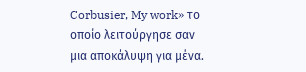Corbusier, My work» το οποίο λειτούργησε σαν μια αποκάλυψη για μένα.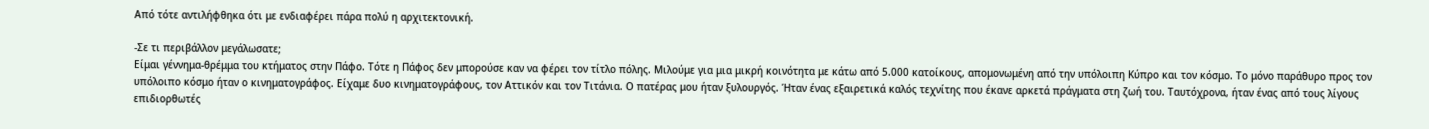Από τότε αντιλήφθηκα ότι με ενδιαφέρει πάρα πολύ η αρχιτεκτονική.

-Σε τι περιβάλλον μεγάλωσατε;
Είμαι γέννημα-θρέμμα του κτήματος στην Πάφο. Τότε η Πάφος δεν μπορούσε καν να φέρει τον τίτλο πόλης. Μιλούμε για μια μικρή κοινότητα με κάτω από 5.000 κατοίκους, απομονωμένη από την υπόλοιπη Κύπρο και τον κόσμο. Το μόνο παράθυρο προς τον υπόλοιπο κόσμο ήταν ο κινηματογράφος. Είχαμε δυο κινηματογράφους, τον Αττικόν και τον Τιτάνια. Ο πατέρας μου ήταν ξυλουργός. Ήταν ένας εξαιρετικά καλός τεχνίτης που έκανε αρκετά πράγματα στη ζωή του. Ταυτόχρονα, ήταν ένας από τους λίγους επιδιορθωτές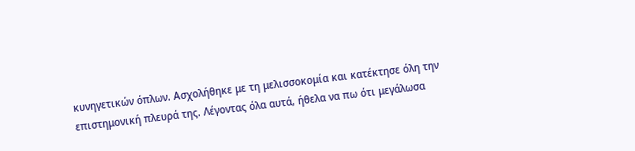κυνηγετικών όπλων. Ασχολήθηκε με τη μελισσοκομία και κατέκτησε όλη την επιστημονική πλευρά της. Λέγοντας όλα αυτά, ήθελα να πω ότι μεγάλωσα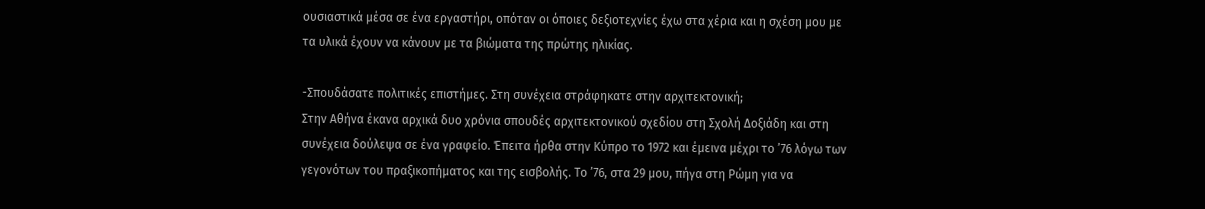ουσιαστικά μέσα σε ένα εργαστήρι, οπόταν οι όποιες δεξιοτεχνίες έχω στα χέρια και η σχέση μου με τα υλικά έχoυν να κάνουν με τα βιώματα της πρώτης ηλικίας.

-Σπουδάσατε πολιτικές επιστήμες. Στη συνέχεια στράφηκατε στην αρχιτεκτονική;
Στην Αθήνα έκανα αρχικά δυο χρόνια σπουδές αρχιτεκτονικού σχεδίου στη Σχολή Δοξιάδη και στη συνέχεια δούλεψα σε ένα γραφείο. Έπειτα ήρθα στην Κύπρο το 1972 και έμεινα μέχρι το ’76 λόγω των γεγονότων του πραξικοπήματος και της εισβολής. Το ’76, στα 29 μου, πήγα στη Ρώμη για να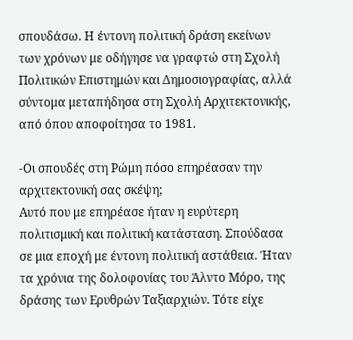σπουδάσω. Η έντονη πολιτική δράση εκείνων των χρόνων με οδήγησε να γραφτώ στη Σχολή Πολιτικών Επιστημών και Δημοσιογραφίας, αλλά σύντομα μεταπήδησα στη Σχολή Αρχιτεκτονικής, από όπου αποφοίτησα το 1981.

-Οι σπουδές στη Ρώμη πόσο επηρέασαν την αρχιτεκτονική σας σκέψη;
Αυτό που με επηρέασε ήταν η ευρύτερη πολιτισμική και πολιτική κατάσταση. Σπούδασα σε μια εποχή με έντονη πολιτική αστάθεια. Ήταν τα χρόνια της δολοφονίας του Άλντο Μόρο, της δράσης των Ερυθρών Ταξιαρχιών. Τότε είχε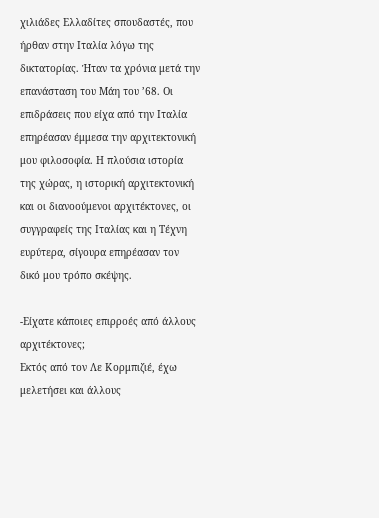χιλιάδες Ελλαδίτες σπουδαστές, που ήρθαν στην Ιταλία λόγω της δικτατορίας. Ήταν τα χρόνια μετά την επανάσταση του Μάη του ’68. Οι επιδράσεις που είχα από την Ιταλία επηρέασαν έμμεσα την αρχιτεκτονική μου φιλοσοφία. Η πλούσια ιστορία της χώρας, η ιστορική αρχιτεκτονική και οι διανοούμενοι αρχιτέκτονες, οι συγγραφείς της Ιταλίας και η Τέχνη ευρύτερα, σίγουρα επηρέασαν τον δικό μου τρόπο σκέψης.

-Είχατε κάποιες επιρροές από άλλους αρχιτέκτονες;
Εκτός από τον Λε Κορμπιζιέ, έχω μελετήσει και άλλους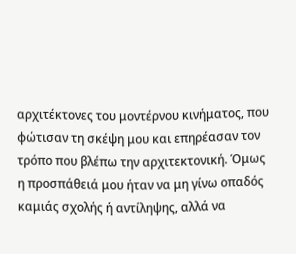αρχιτέκτονες του μοντέρνου κινήματος, που φώτισαν τη σκέψη μου και επηρέασαν τον τρόπο που βλέπω την αρχιτεκτονική. Όμως η προσπάθειά μου ήταν να μη γίνω οπαδός καμιάς σχολής ή αντίληψης, αλλά να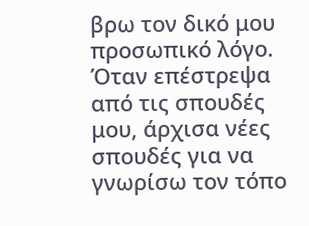βρω τον δικό μου προσωπικό λόγο. Όταν επέστρεψα από τις σπουδές μου, άρχισα νέες σπουδές για να γνωρίσω τον τόπο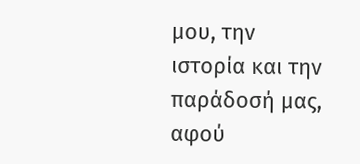μου, την ιστορία και την παράδοσή μας, αφού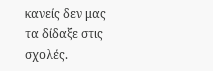κανείς δεν μας τα δίδαξε στις σχολές.